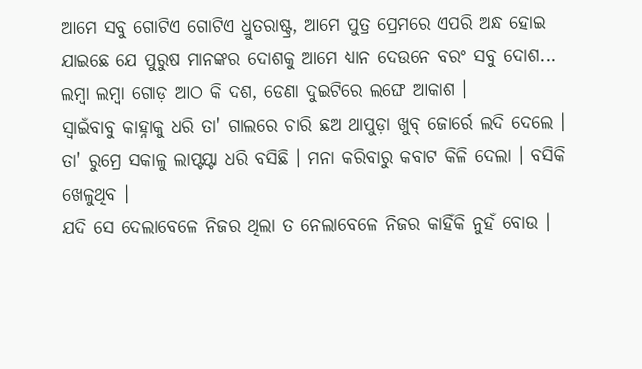ଆମେ ସବୁ ଗୋଟିଏ ଗୋଟିଏ ଧ୍ରୁତରାଷ୍ଟ୍ର, ଆମେ ପୁତ୍ର ପ୍ରେମରେ ଏପରି ଅନ୍ଧ ହୋଇ ଯାଇଛେ ଯେ ପୁରୁଷ ମାନଙ୍କର ଦୋଶକୁ ଆମେ ଧ୍ୟାନ ଦେଉନେ ବରଂ ସବୁ ଦୋଶ...
ଲମ୍ୱା ଲମ୍ୱା ଗୋଡ଼ ଆଠ କି ଦଶ, ଡେଣା ଦୁଇଟିରେ ଲଙ୍ଘେ ଆକାଶ ।
ସ୍ୱାଇଁବାବୁ କାହ୍ନାକୁ ଧରି ତା' ଗାଲରେ ଚାରି ଛଅ ଥାପୁଡ଼ା ଖୁବ୍ ଜୋର୍ରେ ଲଦି ଦେଲେ ।
ତା' ରୁମ୍ରେ ସକାଳୁ ଲାପ୍ଟପ୍ଟା ଧରି ବସିଛି । ମନା କରିବାରୁ କବାଟ କିଳି ଦେଲା । ବସିକି ଖେଳୁଥିବ ।
ଯଦି ସେ ଦେଲାବେଳେ ନିଜର ଥିଲା ତ ନେଲାବେଳେ ନିଜର କାହିଁକି ନୁହଁ ବୋଉ ।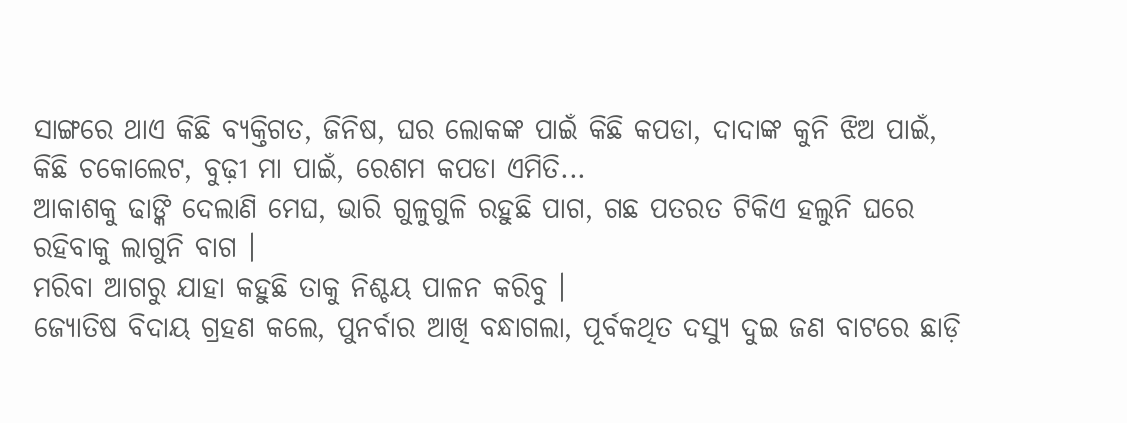ସାଙ୍ଗରେ ଥାଏ କିଛି ବ୍ୟକ୍ତିଗତ, ଜିନିଷ, ଘର ଲୋକଙ୍କ ପାଇଁ କିଛି କପଡା, ଦାଦାଙ୍କ କୁନି ଝିଅ ପାଇଁ, କିଛି ଚକୋଲେଟ, ବୁଢ଼ୀ ମା ପାଇଁ, ରେଶମ କପଡା ଏମିତି...
ଆକାଶକୁ ଢାଙ୍କି ଦେଲାଣି ମେଘ, ଭାରି ଗୁଳୁଗୁଳି ରହୁଛି ପାଗ, ଗଛ ପତରତ ଟିକିଏ ହଲୁନି ଘରେ ରହିବାକୁ ଲାଗୁନି ବାଗ ।
ମରିବା ଆଗରୁ ଯାହା କହୁଛି ତାକୁ ନିଶ୍ଚୟ ପାଳନ କରିବୁ ।
ଜ୍ୟୋତିଷ ବିଦାୟ ଗ୍ରହଣ କଲେ, ପୁନର୍ବାର ଆଖି ବନ୍ଧାଗଲା, ପୂର୍ବକଥିତ ଦସ୍ୟୁ ଦୁଇ ଜଣ ବାଟରେ ଛାଡ଼ି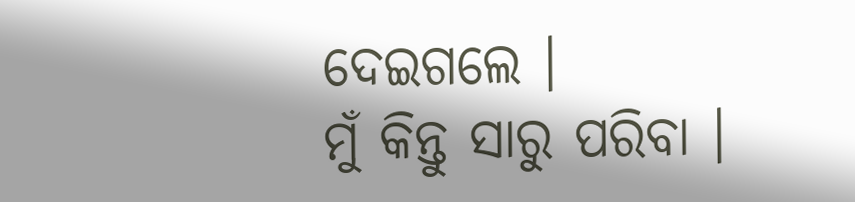ଦେଇଗଲେ ।
ମୁଁ କିନ୍ତୁ ସାରୁ ପରିବା ।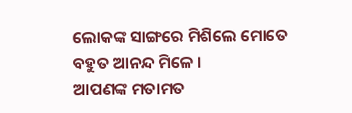ଲୋକଙ୍କ ସାଙ୍ଗରେ ମିଶିଲେ ମୋତେ ବହୁତ ଆନନ୍ଦ ମିଳେ ।
ଆପଣଙ୍କ ମତାମତ